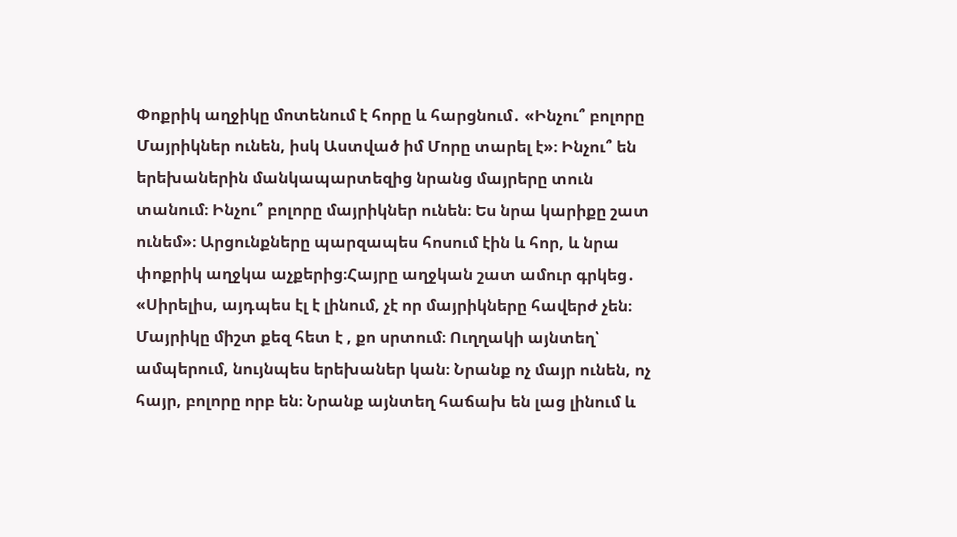Փոքրիկ աղջիկը մոտենում է հորը և հարցնում․ «Ինչու՞ բոլորը Մայրիկներ ունեն, իսկ Աստված իմ Մորը տարել է»։ Ինչու՞ են երեխաներին մանկապարտեզից նրանց մայրերը տուն տանում։ Ինչու՞ բոլորը մայրիկներ ունեն։ Ես նրա կարիքը շատ ունեմ»։ Արցունքները պարզապես հոսում էին և հոր, և նրա փոքրիկ աղջկա աչքերից։Հայրը աղջկան շատ ամուր գրկեց․ «Սիրելիս, այդպես էլ է լինում, չէ որ մայրիկները հավերժ չեն։
Մայրիկը միշտ քեզ հետ է , քո սրտում։ Ուղղակի այնտեղ՝ ամպերում, նույնպես երեխաներ կան։ Նրանք ոչ մայր ունեն, ոչ հայր, բոլորը որբ են։ Նրանք այնտեղ հաճախ են լաց լինում և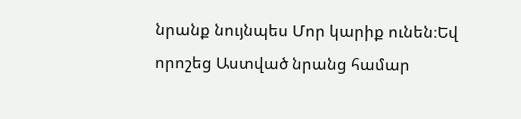նրանք նույնպես Մոր կարիք ունեն։Եվ որոշեց Աստված նրանց համար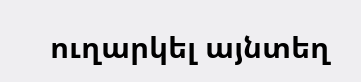ուղարկել այնտեղ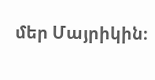մեր Մայրիկին։